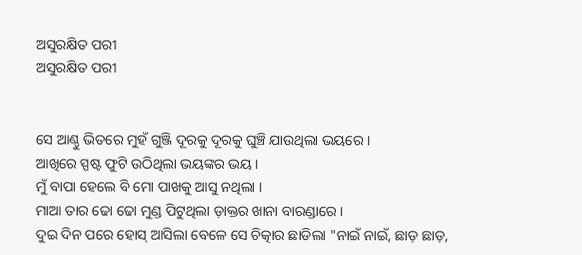ଅସୁରକ୍ଷିତ ପରୀ
ଅସୁରକ୍ଷିତ ପରୀ


ସେ ଆଣ୍ଠୁ ଭିତରେ ମୁହଁ ଗୁଞ୍ଜି ଦୂରକୁ ଦୂରକୁ ଘୁଞ୍ଚି ଯାଉଥିଲା ଭୟରେ ।
ଆଖିରେ ସ୍ପଷ୍ଟ ଫୁଟି ଉଠିଥିଲା ଭୟଙ୍କର ଭୟ ।
ମୁଁ ବାପା ହେଲେ ବି ମୋ ପାଖକୁ ଆସୁ ନଥିଲା ।
ମାଆ ତାର ଢୋ ଢୋ ମୁଣ୍ଡ ପିଟୁଥିଲା ଡ଼ାକ୍ତର ଖାନା ବାରଣ୍ଡାରେ ।
ଦୁଇ ଦିନ ପରେ ହୋସ୍ ଆସିଲା ବେଳେ ସେ ଚିତ୍କାର ଛାଡିଲା "ନାଇଁ ନାଇଁ, ଛାଡ଼ ଛାଡ଼,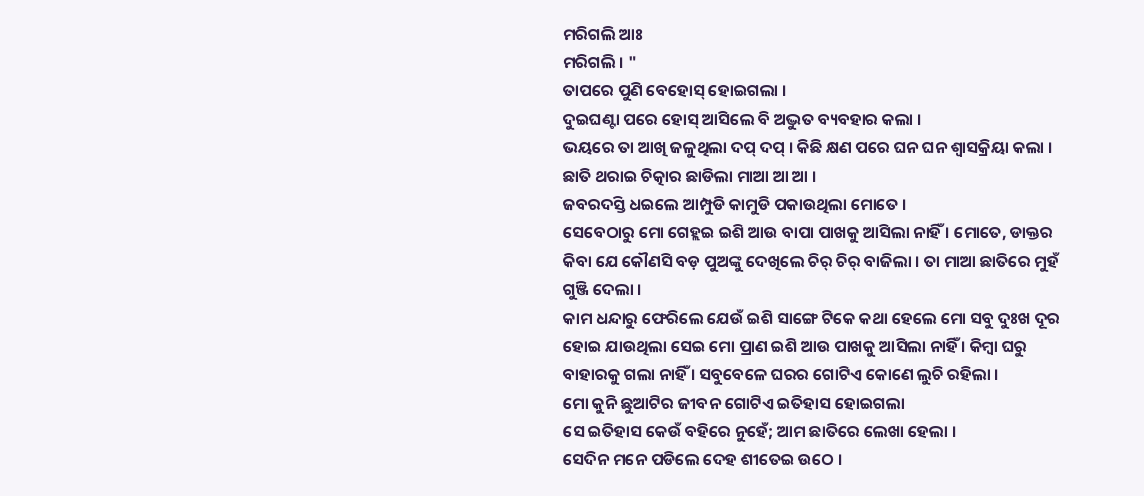ମରିଗଲି ଆଃ
ମରିଗଲି । "
ତାପରେ ପୁଣି ବେହୋସ୍ ହୋଇଗଲା ।
ଦୁଇଘଣ୍ଟା ପରେ ହୋସ୍ ଆସିଲେ ବି ଅଦ୍ଭୁତ ବ୍ୟବହାର କଲା ।
ଭୟରେ ତା ଆଖି ଜଳୁଥିଲା ଦପ୍ ଦପ୍ । କିଛି କ୍ଷଣ ପରେ ଘନ ଘନ ଶ୍ୱାସକ୍ରିୟା କଲା ।
ଛାତି ଥରାଇ ଚିତ୍କାର ଛାଡିଲା ମାଆ ଆ ଆ ।
ଜବରଦସ୍ତି ଧଇଲେ ଆମ୍ପୁଡି କାମୁଡି ପକାଉଥିଲା ମୋତେ ।
ସେବେଠାରୁ ମୋ ଗେହ୍ଲଇ ଇଶି ଆଉ ବାପା ପାଖକୁ ଆସିଲା ନାହିଁ । ମୋତେ, ଡାକ୍ତର କିବା ଯେ କୌଣସି ବଡ଼ ପୁଅଙ୍କୁ ଦେଖିଲେ ଚିର୍ ଚିର୍ ବାଜିଲା । ତା ମାଆ ଛାତିରେ ମୁହଁ ଗୁଞ୍ଜି ଦେଲା ।
କାମ ଧନ୍ଦାରୁ ଫେରିଲେ ଯେଉଁ ଇଶି ସାଙ୍ଗେ ଟିକେ କଥା ହେଲେ ମୋ ସବୁ ଦୁଃଖ ଦୂର ହୋଇ ଯାଉଥିଲା ସେଇ ମୋ ପ୍ରାଣ ଇଶି ଆଉ ପାଖକୁ ଆସିଲା ନାହିଁ । କିମ୍ବା ଘରୁ ବାହାରକୁ ଗଲା ନାହିଁ । ସବୁବେଳେ ଘରର ଗୋଟିଏ କୋଣେ ଲୁଚି ରହିଲା ।
ମୋ କୁନି ଛୁଆଟିର ଜୀବନ ଗୋଟିଏ ଇତିହାସ ହୋଇଗଲା
ସେ ଇତିହାସ କେଉଁ ବହିରେ ନୁହେଁ; ଆମ ଛାତିରେ ଲେଖା ହେଲା ।
ସେଦିନ ମନେ ପଡିଲେ ଦେହ ଶୀତେଇ ଉଠେ ।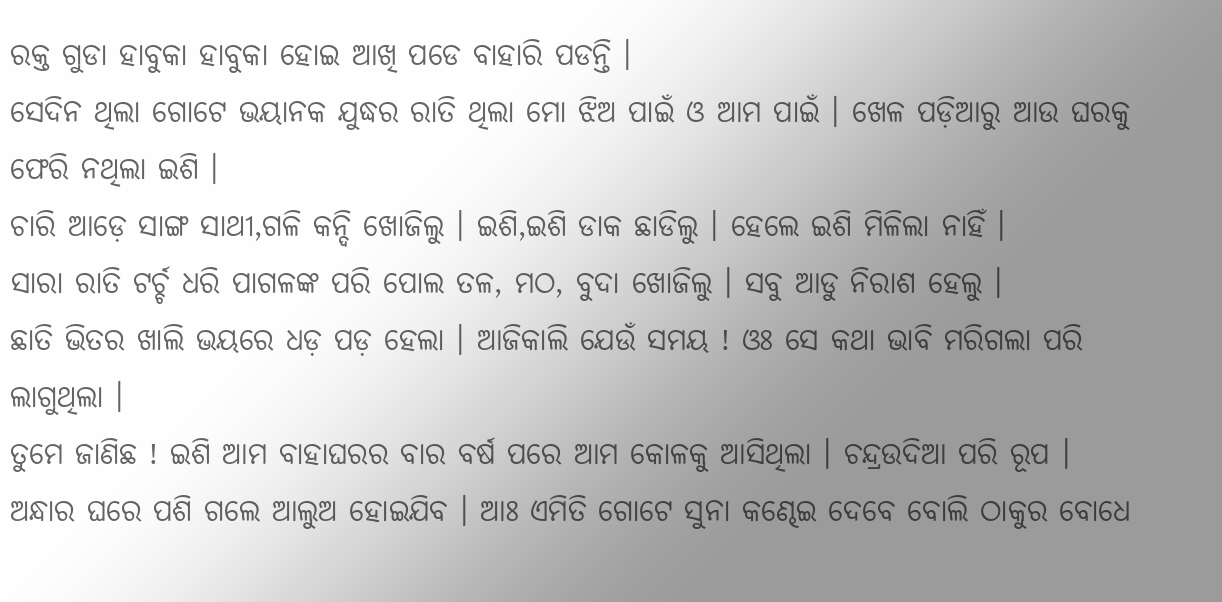ରକ୍ତ ଗୁଡା ହାବୁକା ହାବୁକା ହୋଇ ଆଖି ପଡେ ବାହାରି ପଡନ୍ତି ।
ସେଦିନ ଥିଲା ଗୋଟେ ଭୟାନକ ଯୁଦ୍ଧର ରାତି ଥିଲା ମୋ ଝିଅ ପାଇଁ ଓ ଆମ ପାଇଁ । ଖେଳ ପଡ଼ିଆରୁ ଆଉ ଘରକୁ ଫେରି ନଥିଲା ଇଶି ।
ଚାରି ଆଡ଼େ ସାଙ୍ଗ ସାଥୀ,ଗଳି କନ୍ଦି ଖୋଜିଲୁ । ଇଶି,ଇଶି ଡାକ ଛାଡିଲୁ । ହେଲେ ଇଶି ମିଳିଲା ନାହିଁ ।
ସାରା ରାତି ଟର୍ଚ୍ଚ ଧରି ପାଗଳଙ୍କ ପରି ପୋଲ ତଳ, ମଠ, ବୁଦା ଖୋଜିଲୁ । ସବୁ ଆଡୁ ନିରାଶ ହେଲୁ ।
ଛାତି ଭିତର ଖାଲି ଭୟରେ ଧଡ଼ ପଡ଼ ହେଲା । ଆଜିକାଲି ଯେଉଁ ସମୟ ! ଓଃ ସେ କଥା ଭାବି ମରିଗଲା ପରି ଲାଗୁଥିଲା ।
ତୁମେ ଜାଣିଛ ! ଇଶି ଆମ ବାହାଘରର ବାର ବର୍ଷ ପରେ ଆମ କୋଳକୁ ଆସିଥିଲା । ଚନ୍ଦ୍ରଉଦିଆ ପରି ରୂପ । ଅନ୍ଧାର ଘରେ ପଶି ଗଲେ ଆଲୁଅ ହୋଇଯିବ । ଆଃ ଏମିତି ଗୋଟେ ସୁନା କଣ୍ଢେଇ ଦେବେ ବୋଲି ଠାକୁର ବୋଧେ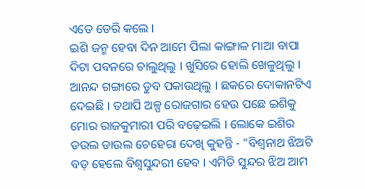ଏତେ ଡେରି କଲେ ।
ଇଶି ଜନ୍ମ ହେବା ଦିନ ଆମେ ପିଲା କାଙ୍ଗାଳ ମାଆ ବାପା ଦିଟା ପବନରେ ଚାଲୁଥିଲୁ । ଖୁସିରେ ହୋଲି ଖେଳୁଥିଲୁ । ଆନନ୍ଦ ଗଙ୍ଗାରେ ଡୁବ ପକାଉଥିଲୁ । ଛକରେ ଦୋକାନଟିଏ ଦେଇଛି । ତଥାପି ଅଳ୍ପ ରୋଜଗାର ହେଉ ପଛେ ଇଶିକୁ ମୋର ରାଜକୁମାରୀ ପରି ବଢ଼େଇଲି । ଲୋକେ ଇଶିର ଡଉଲ ଡାଉଲ ଚେହେରା ଦେଖି କୁହନ୍ତି - "ବିଶ୍ୱନାଥ ଝିଅଟି ବଡ଼ ହେଲେ ବିଶ୍ୱସୁନ୍ଦରୀ ହେବ । ଏମିତି ସୁନ୍ଦର ଝିଅ ଆମ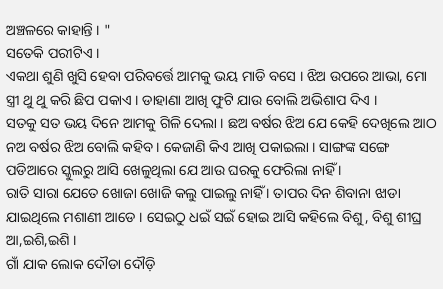ଅଞ୍ଚଳରେ କାହାନ୍ତି । "
ସତେକି ପରୀଟିଏ ।
ଏକଥା ଶୁଣି ଖୁସି ହେବା ପରିବର୍ତ୍ତେ ଆମକୁ ଭୟ ମାଡି ବସେ । ଝିଅ ଉପରେ ଆଭା, ମୋ ସ୍ତ୍ରୀ ଥୁ ଥୁ କରି ଛିପ ପକାଏ । ଡାହାଣା ଆଖି ଫୁଟି ଯାଉ ବୋଲି ଅଭିଶାପ ଦିଏ ।
ସତକୁ ସତ ଭୟ ଦିନେ ଆମକୁ ଗିଳି ଦେଲା । ଛଅ ବର୍ଷର ଝିଅ ଯେ କେହି ଦେଖିଲେ ଆଠ ନଅ ବର୍ଷର ଝିଅ ବୋଲି କହିବ । କେଜାଣି କିଏ ଆଖି ପକାଇଲା । ସାଙ୍ଗଙ୍କ ସଙ୍ଗେ ପଡିଆରେ ସ୍କୁଲରୁ ଆସି ଖେଳୁଥିଲା ଯେ ଆଉ ଘରକୁ ଫେରିଲା ନାହିଁ ।
ରାତି ସାରା ଯେତେ ଖୋଜା ଖୋଜି କଲୁ ପାଇଲୁ ନାହିଁ । ତାପର ଦିନ ଶିବାନା ଝାଡା ଯାଇଥିଲେ ମଶାଣୀ ଆଡେ । ସେଇଠୁ ଧଇଁ ସଇଁ ହୋଇ ଆସି କହିଲେ ବିଶୁ, ବିଶୁ ଶୀଘ୍ର ଆ,ଇଶି,ଇଶି ।
ଗାଁ ଯାକ ଲୋକ ଦୌଡା ଦୌଡ଼ି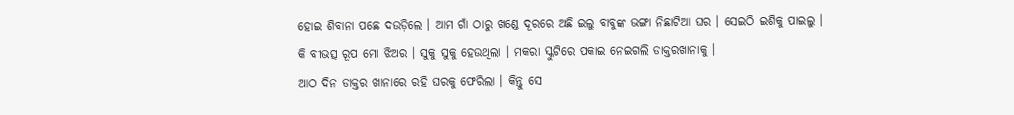ହୋଇ ଶିବାନା ପଛେ ଦଉଡ଼ିଲେ । ଆମ ଗାଁ ଠାରୁ ଖଣ୍ଡେ ଦୂରରେ ଅଛି ଇଲୁ ବାବୁଙ୍କ ଭଙ୍ଗା ନିଛାଟିଆ ଘର । ସେଇଠି ଇଶିକୁ ପାଇଲୁ ।
କି ବୀଭତ୍ସ ରୂପ ମୋ ଝିଅର । ସୁକୁ ସୁକୁ ହେଉଥିଲା । ମକରା ସ୍କୁଟିରେ ପକାଇ ନେଇଗଲି ଡାକ୍ତରଖାନାକୁ ।
ଆଠ ଦିନ ଡାକ୍ତର ଖାନାରେ ରହି ଘରକୁ ଫେରିଲା । କିନ୍ତୁ ସେ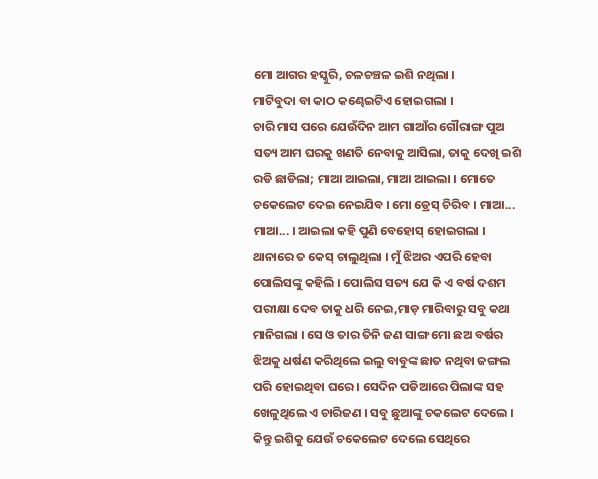ମୋ ଆଗର ହସ୍କୁରି, ଚଳଚଞ୍ଚଳ ଇଶି ନଥିଲା ।
ମାଟିବୁଦା ବା କାଠ କଣ୍ଢେଇଟିଏ ହୋଇଗଲା ।
ଚାରି ମାସ ପରେ ଯେଉଁଦିନ ଆମ ଗାଆଁର ଗୌରାଙ୍ଗ ପୁଅ ସତ୍ୟ ଆମ ଘରକୁ ଖଣତି ନେବାକୁ ଆସିଲା, ତାକୁ ଦେଖି ଇଶି ରଡି ଛାଡିଲା; ମାଆ ଆଇଲା, ମାଆ ଆଇଲା । ମୋତେ ଚକେଲେଟ ଦେଇ ନେଇଯିବ । ମୋ ଡ୍ରେସ୍ ଚିରିବ । ମାଆ... ମାଆ... । ଆଇଲା କହି ପୁଣି ବେହୋସ୍ ହୋଇଗଲା ।
ଥାନାରେ ତ କେସ୍ ଚାଲୁଥିଲା । ମୁଁ ଝିଅର ଏପରି ହେବା ପୋଲିସଙ୍କୁ କହିଲି । ପୋଲିସ ସତ୍ୟ ଯେ କି ଏ ବର୍ଷ ଦଶମ ପରୀକ୍ଷା ଦେବ ତାକୁ ଧରି ନେଇ,ମାଡ଼ ମାରିବାରୁ ସବୁ କଥା ମାନିଗଲା । ସେ ଓ ତାର ତିନି ଜଣ ସାଙ୍ଗ ମୋ ଛଅ ବର୍ଷର ଝିଅକୁ ଧର୍ଷଣ କରିଥିଲେ ଇଲୁ ବାବୁଙ୍କ ଛାତ ନଥିବା ଜଙ୍ଗଲ ପରି ହୋଇଥିବା ଘରେ । ସେଦିନ ପଡିଆରେ ପିଲାଙ୍କ ସହ ଖେଳୁଥିଲେ ଏ ଚାରିଜଣ । ସବୁ ଛୁଆଙ୍କୁ ଚକଲେଟ ଦେଲେ । କିନ୍ତୁ ଇଶିକୁ ଯେଉଁ ଚକେଲେଟ ଦେଲେ ସେଥିରେ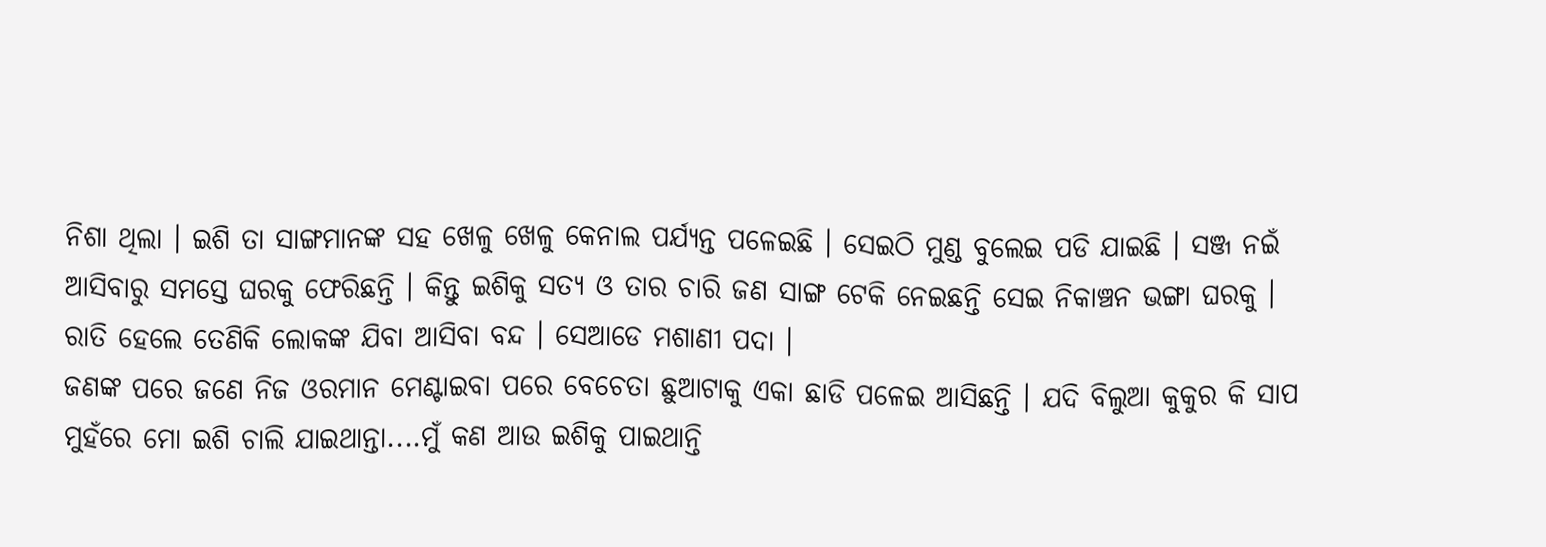ନିଶା ଥିଲା । ଇଶି ତା ସାଙ୍ଗମାନଙ୍କ ସହ ଖେଳୁ ଖେଳୁ କେନାଲ ପର୍ଯ୍ୟନ୍ତ ପଳେଇଛି । ସେଇଠି ମୁଣ୍ଡ ବୁଲେଇ ପଡି ଯାଇଛି । ସଞ୍ଜ ନଇଁ ଆସିବାରୁ ସମସ୍ତେ ଘରକୁ ଫେରିଛନ୍ତି । କିନ୍ତୁ ଇଶିକୁ ସତ୍ୟ ଓ ତାର ଚାରି ଜଣ ସାଙ୍ଗ ଟେକି ନେଇଛନ୍ତି ସେଇ ନିକାଞ୍ଚନ ଭଙ୍ଗା ଘରକୁ । ରାତି ହେଲେ ତେଣିକି ଲୋକଙ୍କ ଯିବା ଆସିବା ବନ୍ଦ । ସେଆଡେ ମଶାଣୀ ପଦା ।
ଜଣଙ୍କ ପରେ ଜଣେ ନିଜ ଓରମାନ ମେଣ୍ଟାଇବା ପରେ ବେଚେତା ଛୁଆଟାକୁ ଏକା ଛାଡି ପଳେଇ ଆସିଛନ୍ତି । ଯଦି ବିଲୁଆ କୁକୁର କି ସାପ ମୁହଁରେ ମୋ ଇଶି ଚାଲି ଯାଇଥାନ୍ତା....ମୁଁ କଣ ଆଉ ଇଶିକୁ ପାଇଥାନ୍ତି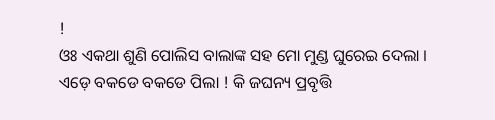!
ଓଃ ଏକଥା ଶୁଣି ପୋଲିସ ବାଲାଙ୍କ ସହ ମୋ ମୁଣ୍ଡ ଘୁରେଇ ଦେଲା । ଏଡ଼େ ବକଡେ ବକଡେ ପିଲା ! କି ଜଘନ୍ୟ ପ୍ରବୃତ୍ତି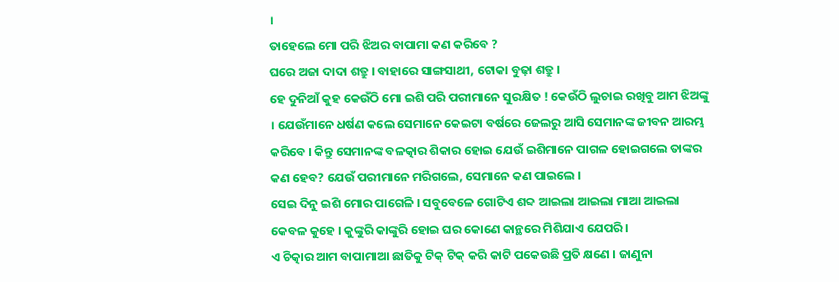।
ତାହେଲେ ମୋ ପରି ଝିଅର ବାପାମା କଣ କରିବେ ?
ଘରେ ଅଜା ଦାଦା ଶତ୍ରୁ । ବାହାରେ ସାଙ୍ଗସାଥୀ, ଟୋକା ବୁଢ଼ା ଶତ୍ରୁ ।
ହେ ଦୁନିଆଁ କୁହ କେଉଁଠି ମୋ ଇଶି ପରି ପରୀମାନେ ସୁରକ୍ଷିତ ! କେଉଁଠି ଲୁଚାଇ ରଖିବୁ ଆମ ଝିଅଙ୍କୁ । ଯେଉଁମାନେ ଧର୍ଷଣ କଲେ ସେମାନେ କେଇଟା ବର୍ଷରେ ଜେଲରୁ ଆସି ସେମାନଙ୍କ ଜୀବନ ଆରମ୍ଭ କରିବେ । କିନ୍ତୁ ସେମାନଙ୍କ ବଳତ୍କାର ଶିକାର ହୋଇ ଯେଉଁ ଇଶିମାନେ ପାଗଳ ହୋଇଗଲେ ତାଙ୍କର କଣ ହେବ? ଯେଉଁ ପରୀମାନେ ମରିଗଲେ, ସେମାନେ କଣ ପାଇଲେ ।
ସେଇ ଦିନୁ ଇଶି ମୋର ପାଗେଳି । ସବୁବେଳେ ଗୋଟିଏ ଶବ୍ଦ ଆଇଲା ଆଇଲା ମାଆ ଆଇଲା କେବଳ କୁହେ । କୁଙ୍କୁରି କାଙ୍କୁରି ହୋଇ ଘର କୋଣେ କାନ୍ଥରେ ମିଶିଯାଏ ଯେପରି ।
ଏ ଚିତ୍କାର ଆମ ବାପାମାଆ ଛାତିକୁ ଟିକ୍ ଟିକ୍ କରି କାଟି ପକେଉଛି ପ୍ରତି କ୍ଷଣେ । ଜାଣୁନା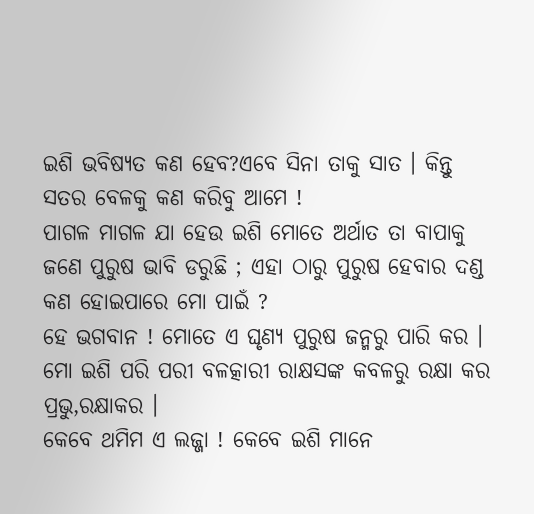ଇଶି ଭବିଷ୍ୟତ କଣ ହେବ?ଏବେ ସିନା ତାକୁ ସାତ । କିନ୍ତୁ ସତର ବେଳକୁ କଣ କରିବୁ ଆମେ !
ପାଗଳ ମାଗଳ ଯା ହେଉ ଇଶି ମୋତେ ଅର୍ଥାତ ତା ବାପାକୁ ଜଣେ ପୁରୁଷ ଭାବି ଡରୁଛି ; ଏହା ଠାରୁ ପୁରୁଷ ହେବାର ଦଣ୍ଡ କଣ ହୋଇପାରେ ମୋ ପାଇଁ ?
ହେ ଭଗବାନ ! ମୋତେ ଏ ଘୃଣ୍ୟ ପୁରୁଷ ଜନ୍ମରୁ ପାରି କର । ମୋ ଇଶି ପରି ପରୀ ବଳତ୍କାରୀ ରାକ୍ଷସଙ୍କ କବଳରୁ ରକ୍ଷା କର ପ୍ରଭୁ,ରକ୍ଷାକର ।
କେବେ ଥମିମ ଏ ଲଜ୍ଜା ! କେବେ ଇଶି ମାନେ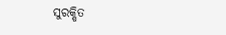ସୁରକ୍ଷିତ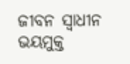ଜୀବନ ସ୍ୱାଧୀନ ଭୟମୁକ୍ତ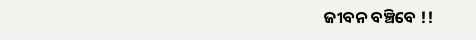ଜୀବନ ବଞ୍ଚିବେ !!